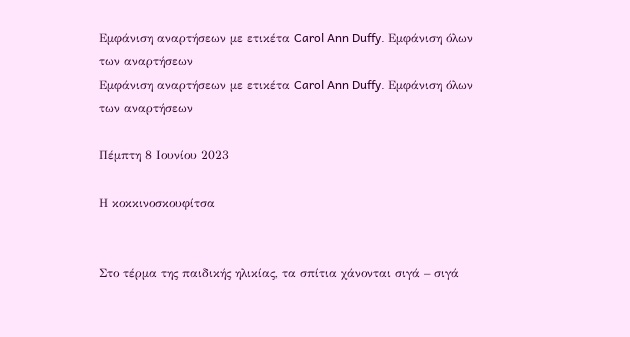Εμφάνιση αναρτήσεων με ετικέτα Carol Ann Duffy. Εμφάνιση όλων των αναρτήσεων
Εμφάνιση αναρτήσεων με ετικέτα Carol Ann Duffy. Εμφάνιση όλων των αναρτήσεων

Πέμπτη 8 Ιουνίου 2023

Η κοκκινοσκουφίτσα


Στο τέρμα της παιδικής ηλικίας, τα σπίτια χάνονται σιγά – σιγά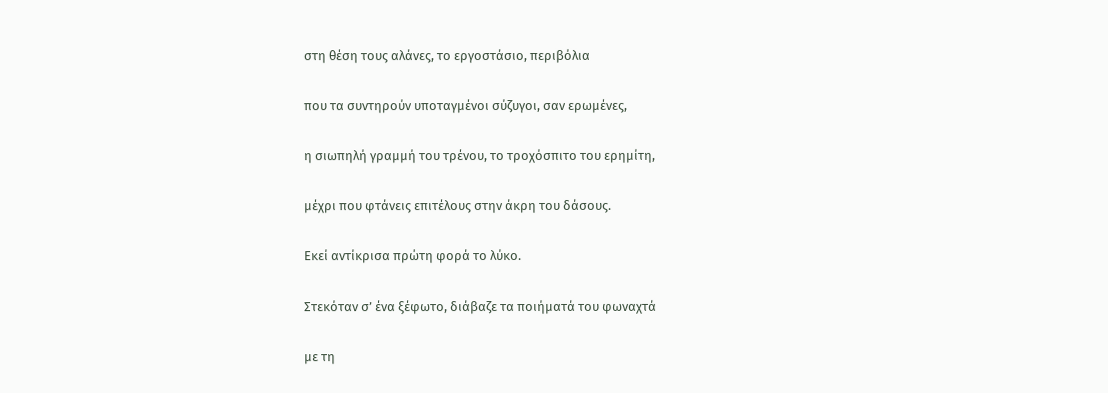στη θέση τους αλάνες, το εργοστάσιο, περιβόλια

που τα συντηρούν υποταγμένοι σύζυγοι, σαν ερωμένες,

η σιωπηλή γραμμή του τρένου, το τροχόσπιτο του ερημίτη,

μέχρι που φτάνεις επιτέλους στην άκρη του δάσους.

Εκεί αντίκρισα πρώτη φορά το λύκο.

Στεκόταν σ’ ένα ξέφωτο, διάβαζε τα ποιήματά του φωναχτά

με τη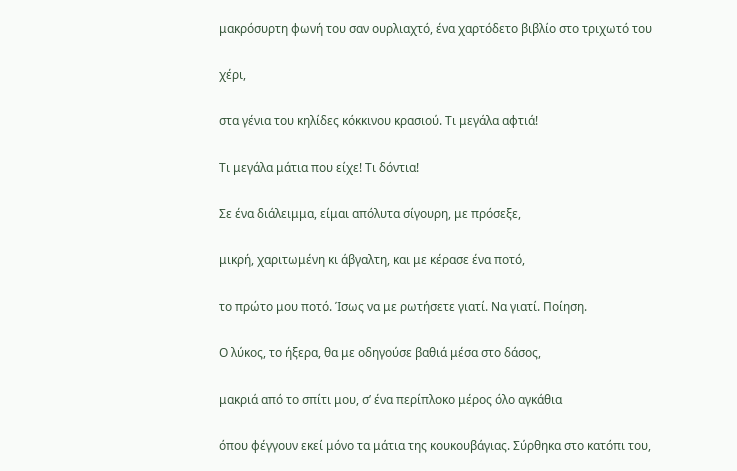μακρόσυρτη φωνή του σαν ουρλιαχτό, ένα χαρτόδετο βιβλίο στο τριχωτό του

χέρι,

στα γένια του κηλίδες κόκκινου κρασιού. Τι μεγάλα αφτιά!

Τι μεγάλα μάτια που είχε! Τι δόντια!

Σε ένα διάλειμμα, είμαι απόλυτα σίγουρη, με πρόσεξε,

μικρή, χαριτωμένη κι άβγαλτη, και με κέρασε ένα ποτό,

το πρώτο μου ποτό. Ίσως να με ρωτήσετε γιατί. Να γιατί. Ποίηση.

Ο λύκος, το ήξερα, θα με οδηγούσε βαθιά μέσα στο δάσος,

μακριά από το σπίτι μου, σ’ ένα περίπλοκο μέρος όλο αγκάθια

όπου φέγγουν εκεί μόνο τα μάτια της κουκουβάγιας. Σύρθηκα στο κατόπι του,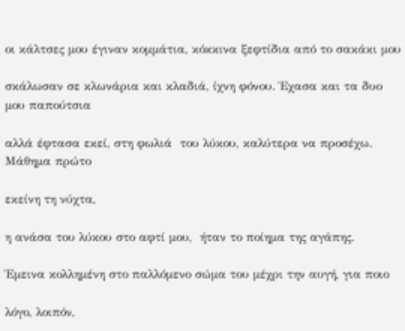οι κάλτσες μου έγιναν κομμάτια, κόκκινα ξεφτίδια από το σακάκι μου

σκάλωσαν σε κλωνάρια και κλαδιά, ίχνη φόνου. Έχασα και τα δυο μου παπούτσια

αλλά έφτασα εκεί, στη φωλιά  του λύκου, καλύτερα να προσέχω. Μάθημα πρώτο

εκείνη τη νύχτα,

η ανάσα του λύκου στο αφτί μου,  ήταν το ποίημα της αγάπης.

Έμεινα κολλημένη στο παλλόμενο σώμα του μέχρι την αυγή, για ποιο

λόγο, λοιπόν,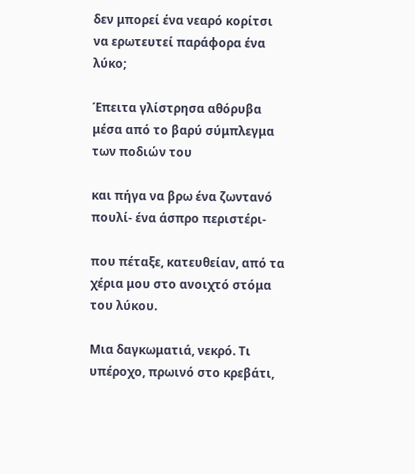δεν μπορεί ένα νεαρό κορίτσι να ερωτευτεί παράφορα ένα λύκο;

Έπειτα γλίστρησα αθόρυβα μέσα από το βαρύ σύμπλεγμα των ποδιών του

και πήγα να βρω ένα ζωντανό πουλί- ένα άσπρο περιστέρι-

που πέταξε, κατευθείαν, από τα χέρια μου στο ανοιχτό στόμα του λύκου.

Μια δαγκωματιά, νεκρό. Τι υπέροχο, πρωινό στο κρεβάτι,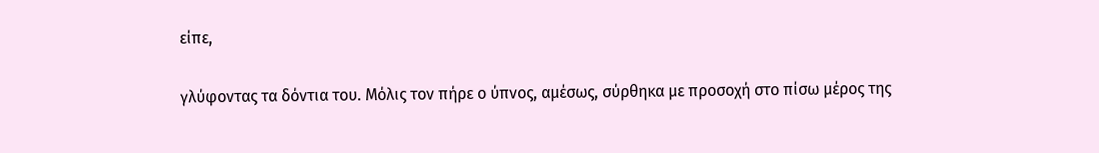είπε,

γλύφοντας τα δόντια του. Μόλις τον πήρε ο ύπνος, αμέσως, σύρθηκα με προσοχή στο πίσω μέρος της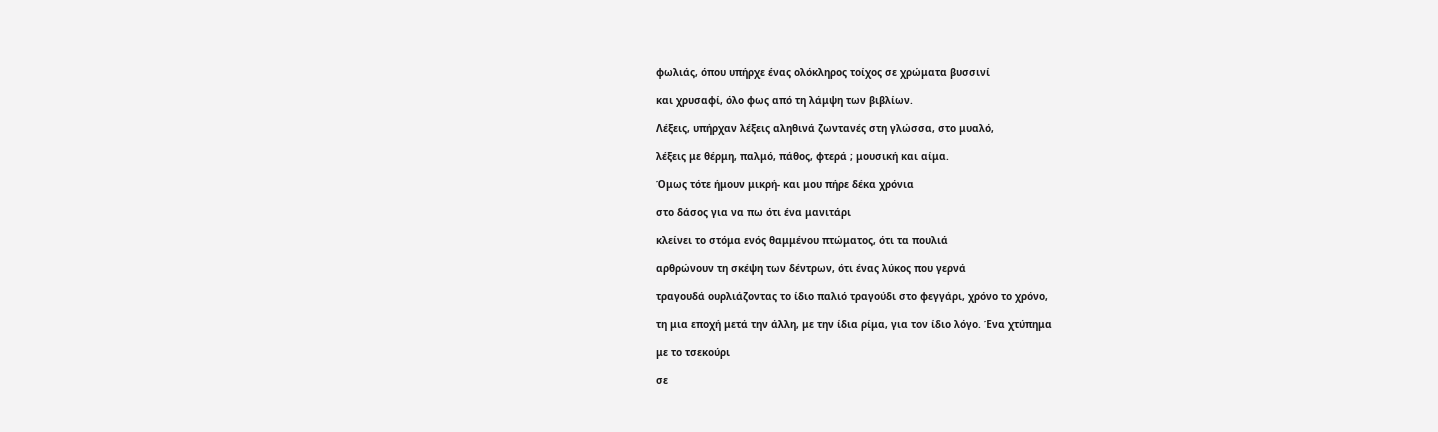φωλιάς, όπου υπήρχε ένας ολόκληρος τοίχος σε χρώματα βυσσινί

και χρυσαφί, όλο φως από τη λάμψη των βιβλίων.

Λέξεις, υπήρχαν λέξεις αληθινά ζωντανές στη γλώσσα, στο μυαλό,

λέξεις με θέρμη, παλμό, πάθος, φτερά ; μουσική και αίμα.

Όμως τότε ήμουν μικρή- και μου πήρε δέκα χρόνια

στο δάσος για να πω ότι ένα μανιτάρι

κλείνει το στόμα ενός θαμμένου πτώματος, ότι τα πουλιά

αρθρώνουν τη σκέψη των δέντρων, ότι ένας λύκος που γερνά

τραγουδά ουρλιάζοντας το ίδιο παλιό τραγούδι στο φεγγάρι, χρόνο το χρόνο,

τη μια εποχή μετά την άλλη, με την ίδια ρίμα, για τον ίδιο λόγο. Ένα χτύπημα

με το τσεκούρι

σε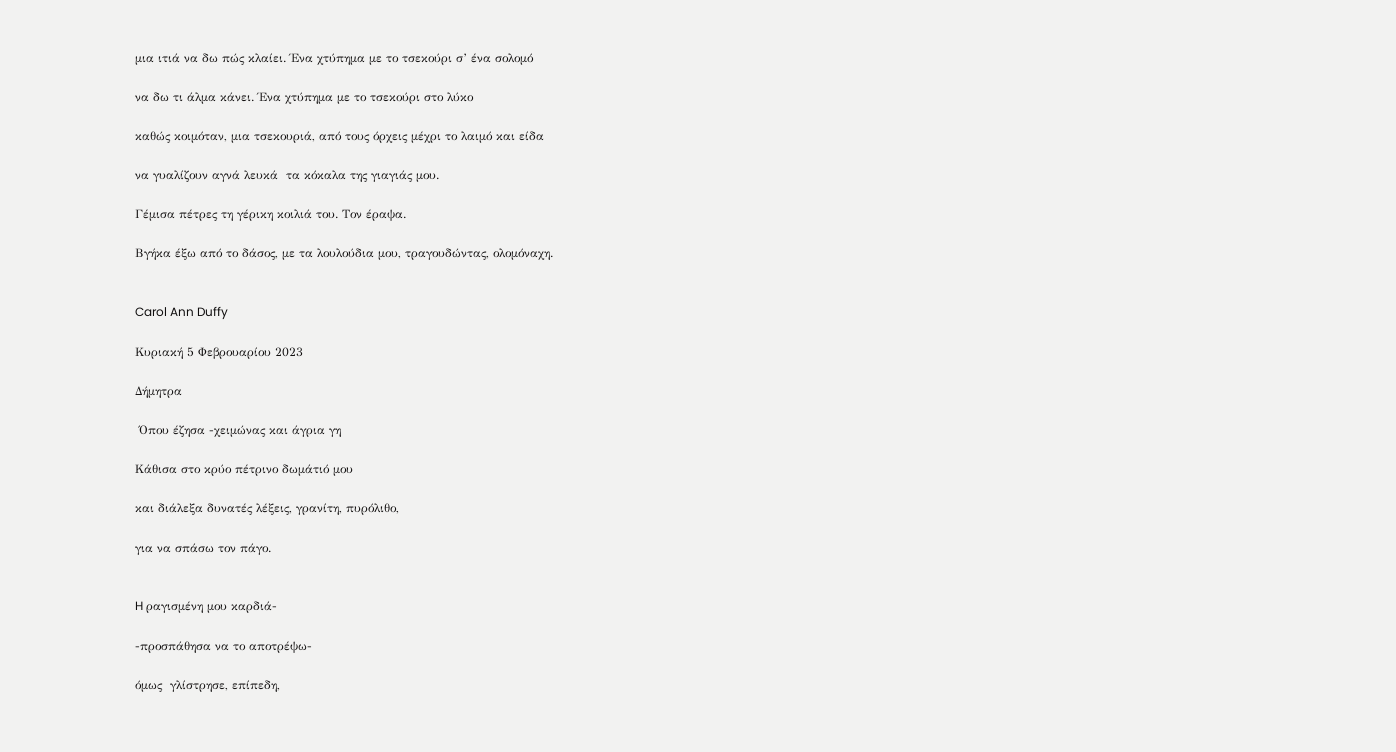μια ιτιά να δω πώς κλαίει. Ένα χτύπημα με το τσεκούρι σ’ ένα σολομό

να δω τι άλμα κάνει. Ένα χτύπημα με το τσεκούρι στο λύκο

καθώς κοιμόταν, μια τσεκουριά, από τους όρχεις μέχρι το λαιμό και είδα

να γυαλίζουν αγνά λευκά  τα κόκαλα της γιαγιάς μου.

Γέμισα πέτρες τη γέρικη κοιλιά του. Τον έραψα.

Βγήκα έξω από το δάσος, με τα λουλούδια μου, τραγουδώντας, ολομόναχη.


Carol Ann Duffy

Κυριακή 5 Φεβρουαρίου 2023

Δήμητρα

 Όπου έζησα -χειμώνας και άγρια γη

Kάθισα στο κρύο πέτρινο δωμάτιό μου

και διάλεξα δυνατές λέξεις, γρανίτη, πυρόλιθο,

για να σπάσω τον πάγο.


H ραγισμένη μου καρδιά-

-προσπάθησα να το αποτρέψω-

όμως  γλίστρησε, επίπεδη,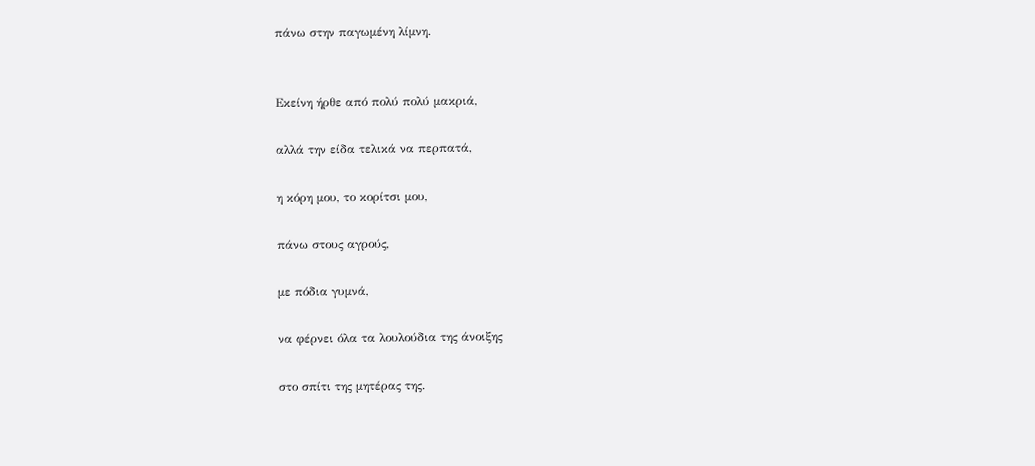πάνω στην παγωμένη λίμνη.


Εκείνη ήρθε από πολύ πολύ μακριά,

αλλά την είδα τελικά να περπατά,

η κόρη μου, το κορίτσι μου,

πάνω στους αγρούς,

με πόδια γυμνά,

να φέρνει όλα τα λουλούδια της άνοιξης

στο σπίτι της μητέρας της.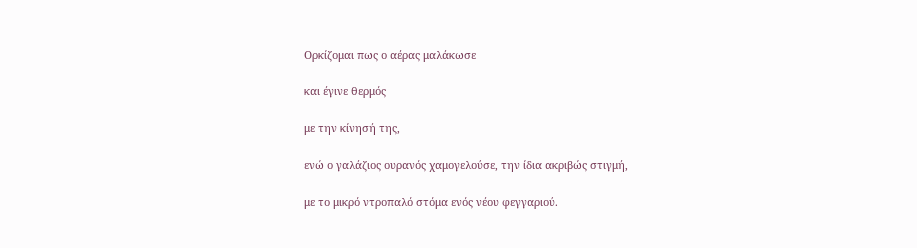Ορκίζομαι πως ο αέρας μαλάκωσε

και έγινε θερμός

με την κίνησή της,

ενώ ο γαλάζιος ουρανός χαμογελούσε, την ίδια ακριβώς στιγμή,

με το μικρό ντροπαλό στόμα ενός νέου φεγγαριού.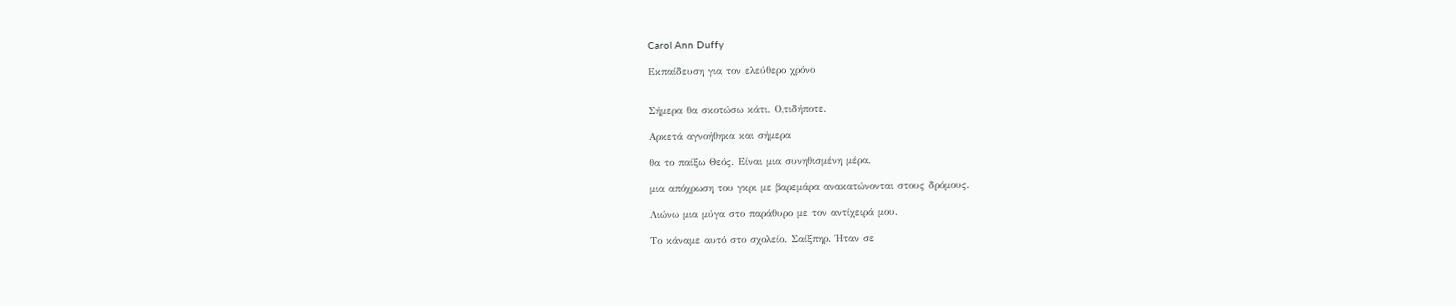Carol Ann Duffy

Εκπαίδευση για τον ελεύθερο χρόνο


Σήμερα θα σκοτώσω κάτι. Ο,τιδήποτε.

Αρκετά αγνοήθηκα και σήμερα

θα το παίξω Θεός. Είναι μια συνηθισμένη μέρα,

μια απόχρωση του γκρι με βαρεμάρα ανακατώνονται στους δρόμους.

Λιώνω μια μύγα στο παράθυρο με τον αντίχειρά μου.

Το κάναμε αυτό στο σχολείο. Σαίξπηρ. Ήταν σε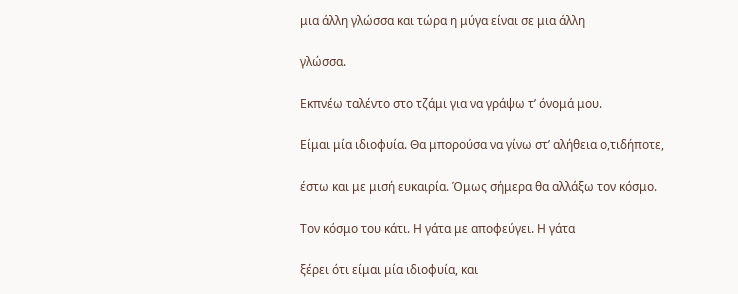μια άλλη γλώσσα και τώρα η μύγα είναι σε μια άλλη

γλώσσα.

Εκπνέω ταλέντο στο τζάμι για να γράψω τʼ όνομά μου.

Είμαι μία ιδιοφυία. Θα μπορούσα να γίνω στʼ αλήθεια ο,τιδήποτε,

έστω και με μισή ευκαιρία. Όμως σήμερα θα αλλάξω τον κόσμο.

Τον κόσμο του κάτι. Η γάτα με αποφεύγει. Η γάτα

ξέρει ότι είμαι μία ιδιοφυία, και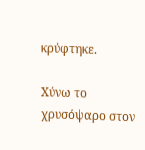κρύφτηκε.

Χύνω το χρυσόψαρο στον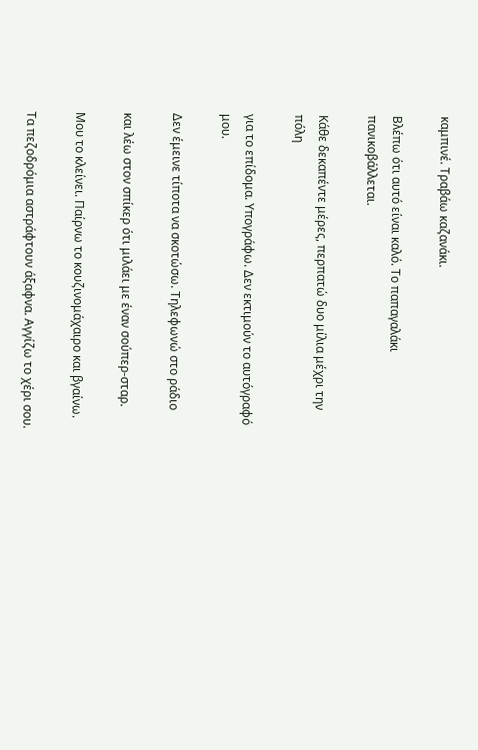καμπινέ. Τραβάω καζανάκι.

Βλέπω ότι αυτό είναι καλό. Το παπαγαλάκι πανικοβάλλεται.

Κάθε δεκαπέντε μέρες, περπατώ δυο μίλια μέχρι την πόλη

για το επίδομα. Υπογράφω. Δεν εκτιμούν το αυτόγραφό μου.

Δεν έμεινε τίποτα να σκοτώσω. Τηλεφωνώ στο ράδιο

και λέω στον σπίκερ ότι μιλάει με έναν σούπερ-σταρ.

Μου το κλείνει. Παίρνω το κουζινομάχαιρο και βγαίνω.

Τα πεζοδρόμια αστράφτουν άξαφνα. Αγγίζω το χέρι σου.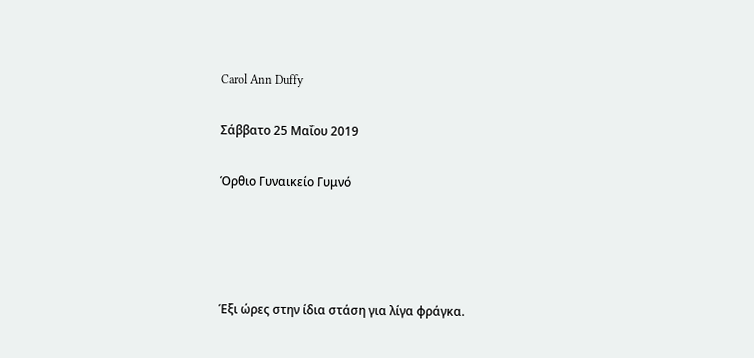Carol Ann Duffy

Σάββατο 25 Μαΐου 2019

Όρθιο Γυναικείο Γυμνό




Έξι ώρες στην ίδια στάση για λίγα φράγκα.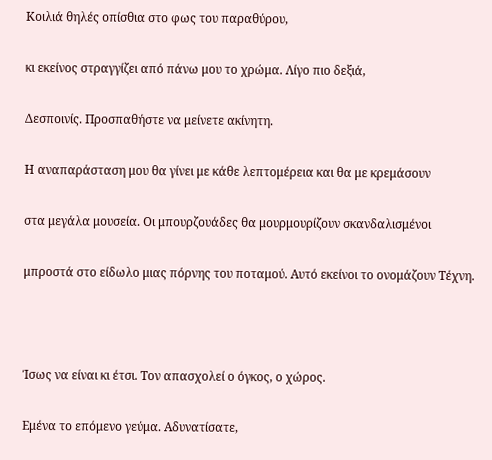Κοιλιά θηλές οπίσθια στο φως του παραθύρου,

κι εκείνος στραγγίζει από πάνω μου το χρώμα. Λίγο πιο δεξιά,

Δεσποινίς. Προσπαθήστε να μείνετε ακίνητη.

Η αναπαράσταση μου θα γίνει με κάθε λεπτομέρεια και θα με κρεμάσουν

στα μεγάλα μουσεία. Οι μπουρζουάδες θα μουρμουρίζουν σκανδαλισμένοι

μπροστά στο είδωλο μιας πόρνης του ποταμού. Αυτό εκείνοι το ονομάζουν Τέχνη.



Ίσως να είναι κι έτσι. Τον απασχολεί ο όγκος, ο χώρος.

Εμένα το επόμενο γεύμα. Αδυνατίσατε,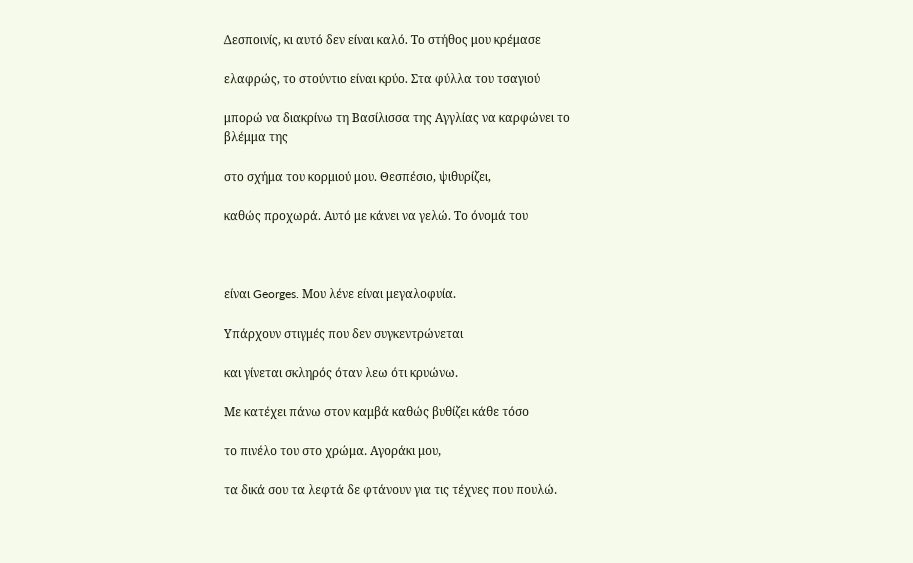Δεσποινίς, κι αυτό δεν είναι καλό. Το στήθος μου κρέμασε

ελαφρώς, το στούντιο είναι κρύο. Στα φύλλα του τσαγιού

μπορώ να διακρίνω τη Βασίλισσα της Αγγλίας να καρφώνει το βλέμμα της

στο σχήμα του κορμιού μου. Θεσπέσιο, ψιθυρίζει,

καθώς προχωρά. Αυτό με κάνει να γελώ. Το όνομά του



είναι Georges. Μου λένε είναι μεγαλοφυία.

Υπάρχουν στιγμές που δεν συγκεντρώνεται

και γίνεται σκληρός όταν λεω ότι κρυώνω.

Με κατέχει πάνω στον καμβά καθώς βυθίζει κάθε τόσο

το πινέλο του στο χρώμα. Αγοράκι μου,

τα δικά σου τα λεφτά δε φτάνουν για τις τέχνες που πουλώ.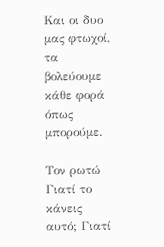Και οι δυο μας φτωχοί, τα βολεύουμε κάθε φορά όπως μπορούμε.

Τον ρωτώ Γιατί το κάνεις αυτό; Γιατί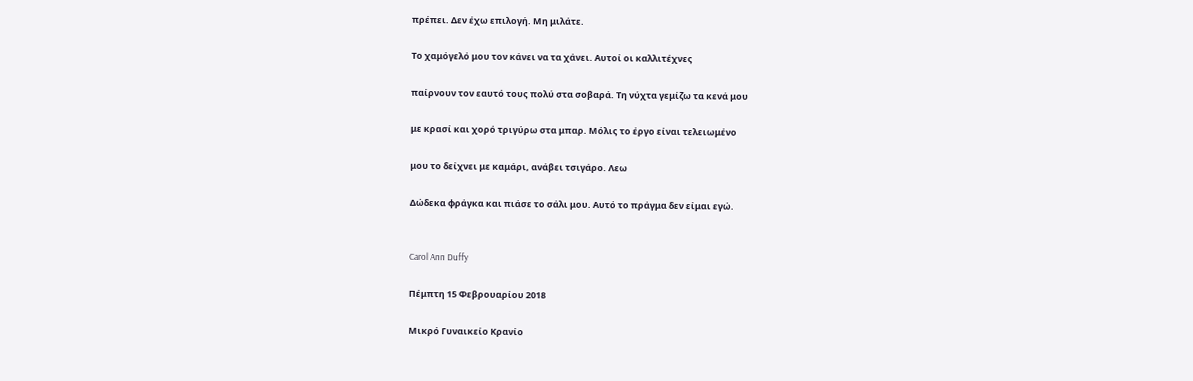πρέπει. Δεν έχω επιλογή. Μη μιλάτε.

Το χαμόγελό μου τον κάνει να τα χάνει. Αυτοί οι καλλιτέχνες

παίρνουν τον εαυτό τους πολύ στα σοβαρά. Τη νύχτα γεμίζω τα κενά μου

με κρασί και χορό τριγύρω στα μπαρ. Μόλις το έργο είναι τελειωμένο

μου το δείχνει με καμάρι, ανάβει τσιγάρο. Λεω

Δώδεκα φράγκα και πιάσε το σάλι μου. Αυτό το πράγμα δεν είμαι εγώ.


Carol Ann Duffy

Πέμπτη 15 Φεβρουαρίου 2018

Μικρό Γυναικείο Κρανίο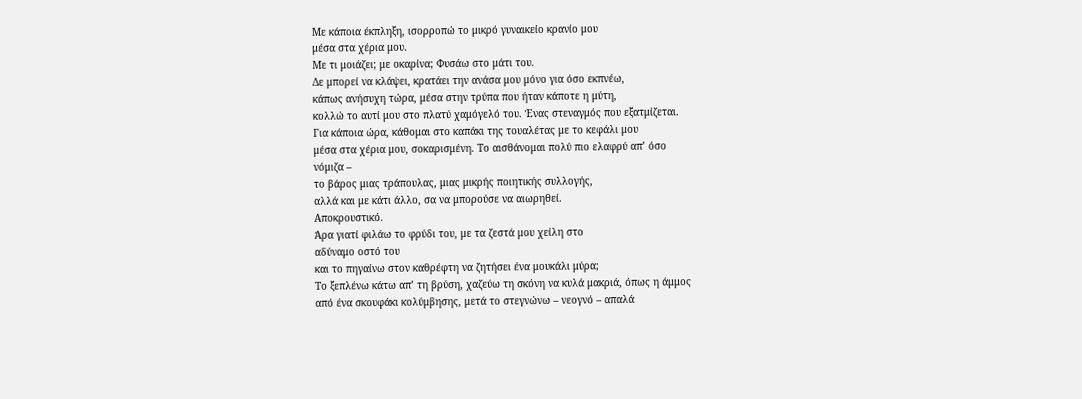Με κάποια έκπληξη, ισορροπώ το μικρό γυναικείο κρανίο μου
μέσα στα χέρια μου.
Με τι μοιάζει; με οκαρίνα; Φυσάω στο μάτι του.
Δε μπορεί να κλάψει, κρατάει την ανάσα μου μόνο για όσο εκπνέω,
κάπως ανήσυχη τώρα, μέσα στην τρύπα που ήταν κάποτε η μύτη,
κολλώ το αυτί μου στο πλατύ χαμόγελό του. Ένας στεναγμός που εξατμίζεται.
Για κάποια ώρα, κάθομαι στο καπάκι της τουαλέτας με το κεφάλι μου
μέσα στα χέρια μου, σοκαρισμένη. Το αισθάνομαι πολύ πιο ελαφρύ απ’ όσο
νόμιζα –
το βάρος μιας τράπουλας, μιας μικρής ποιητικής συλλογής,
αλλά και με κάτι άλλο, σα να μπορούσε να αιωρηθεί.
Αποκρουστικό.
Άρα γιατί φιλάω το φρύδι του, με τα ζεστά μου χείλη στο
αδύναμο οστό του
και το πηγαίνω στον καθρέφτη να ζητήσει ένα μουκάλι μύρα;
Το ξεπλένω κάτω απ’ τη βρύση, χαζεύω τη σκόνη να κυλά μακριά, όπως η άμμος
από ένα σκουφάκι κολύμβησης, μετά το στεγνώνω – νεογνό – απαλά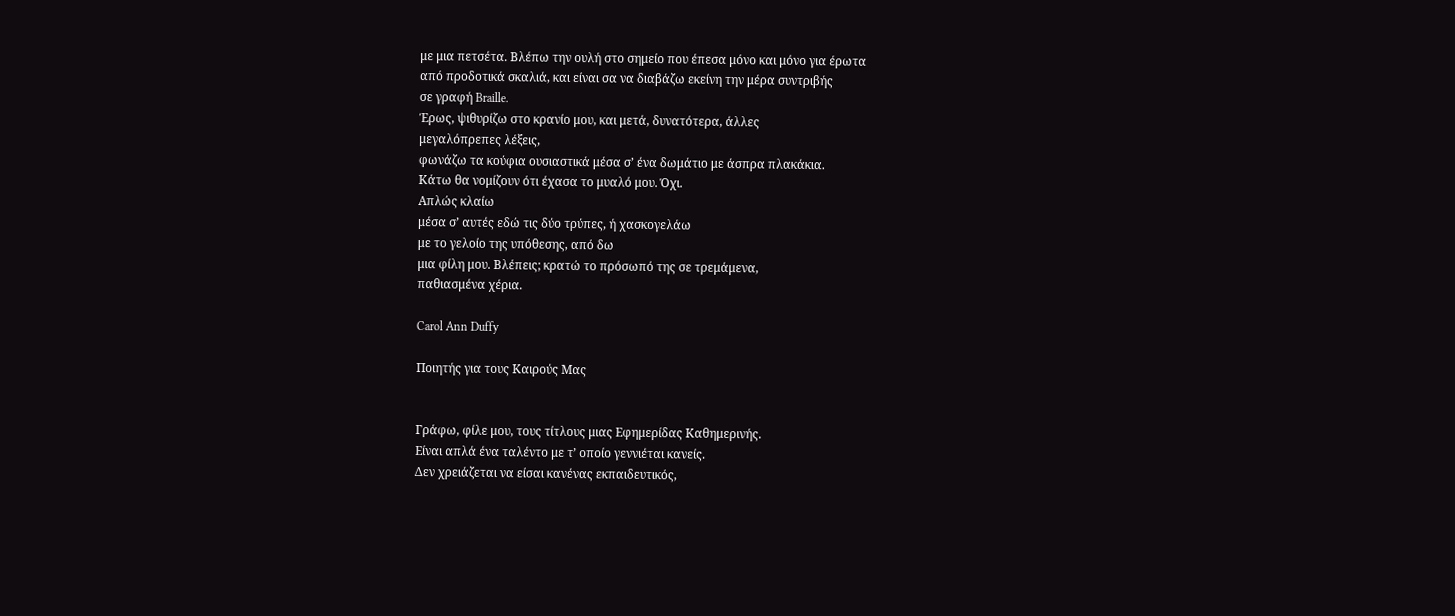με μια πετσέτα. Βλέπω την ουλή στο σημείο που έπεσα μόνο και μόνο για έρωτα
από προδοτικά σκαλιά, και είναι σα να διαβάζω εκείνη την μέρα συντριβής
σε γραφή Braille.
Έρως, ψιθυρίζω στο κρανίο μου, και μετά, δυνατότερα, άλλες
μεγαλόπρεπες λέξεις,
φωνάζω τα κούφια ουσιαστικά μέσα σ’ ένα δωμάτιο με άσπρα πλακάκια.
Κάτω θα νομίζουν ότι έχασα το μυαλό μου. Όχι.
Απλώς κλαίω
μέσα σ’ αυτές εδώ τις δύο τρύπες, ή χασκογελάω
με το γελοίο της υπόθεσης, από δω
μια φίλη μου. Βλέπεις; κρατώ το πρόσωπό της σε τρεμάμενα,
παθιασμένα χέρια.

Carol Ann Duffy

Ποιητής για τους Καιρούς Μας


Γράφω, φίλε μου, τους τίτλους μιας Εφημερίδας Καθημερινής.
Είναι απλά ένα ταλέντο με τ’ οποίο γεννιέται κανείς.
Δεν χρειάζεται να είσαι κανένας εκπαιδευτικός,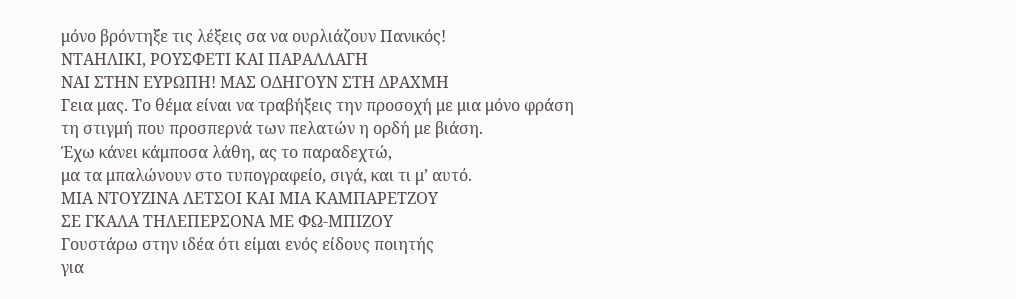μόνο βρόντηξε τις λέξεις σα να ουρλιάζουν Πανικός!
ΝΤΑΗΛΙΚΙ, ΡΟΥΣΦΕΤΙ ΚΑΙ ΠΑΡΑΛΛΑΓΗ
ΝΑΙ ΣΤΗΝ ΕΥΡΩΠΗ! ΜΑΣ ΟΔΗΓΟΥΝ ΣΤΗ ΔΡΑΧΜΗ
Γεια μας. Το θέμα είναι να τραβήξεις την προσοχή με μια μόνο φράση
τη στιγμή που προσπερνά των πελατών η ορδή με βιάση.
Έχω κάνει κάμποσα λάθη, ας το παραδεχτώ,
μα τα μπαλώνουν στο τυπογραφείο, σιγά, και τι μ’ αυτό.
ΜΙΑ ΝΤΟΥΖΙΝΑ ΛΕΤΣΟΙ ΚΑΙ ΜΙΑ ΚΑΜΠΑΡΕΤΖΟΥ
ΣΕ ΓΚΑΛΑ ΤΗΛΕΠΕΡΣΟΝΑ ΜΕ ΦΩ-ΜΠΙΖΟΥ
Γουστάρω στην ιδέα ότι είμαι ενός είδους ποιητής
για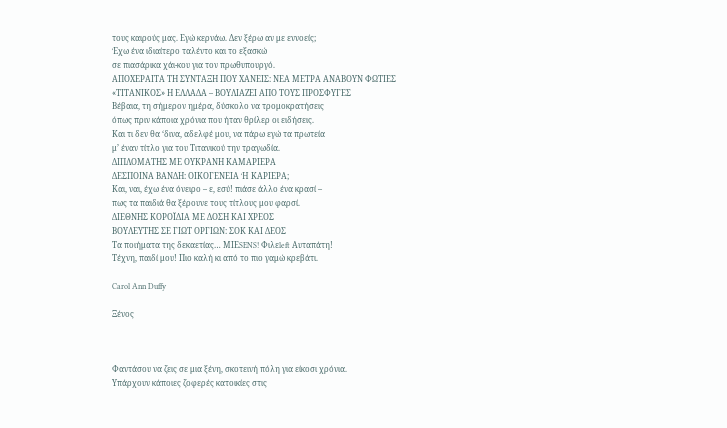τους καιρούς μας. Εγώ κερνάω. Δεν ξέρω αν με εννοείς;
Έχω ένα ιδιαίτερο ταλέντο και το εξασκώ
σε πιασάρικα χάι-κου για τον πρωθυπουργό.
ΑΠΟΧΕΡΑΙΤΑ ΤΗ ΣΥΝΤΑΞΗ ΠΟΥ ΧΑΝΕΙΣ: ΝΕΑ ΜΕΤΡΑ ΑΝΑΒΟΥΝ ΦΩΤΙΕΣ
«ΤΙΤΑΝΙΚΟΣ» Η ΕΛΛΑΔΑ – ΒΟΥΛΙΑΖΕΙ ΑΠΟ ΤΟΥΣ ΠΡΟΣΦΥΓΕΣ
Βέβαια, τη σήμερον ημέρα, δύσκολο να τρομοκρατήσεις
όπως πριν κάποια χρόνια που ήταν θρίλερ οι ειδήσεις.
Και τι δεν θα ‘δινα, αδελφέ μου, να πάρω εγώ τα πρωτεία
μ’ έναν τίτλο για του Τιτανικού την τραγωδία.
ΔΙΠΛΟΜΑΤΗΣ ΜΕ ΟΥΚΡΑΝΗ ΚΑΜΑΡΙΕΡΑ
ΔΕΣΠΟΙΝΑ ΒΑΝΔΗ: ΟΙΚΟΓΕΝΕΙΑ Ή ΚΑΡΙΕΡΑ;
Και, ναι, έχω ένα όνειρο – ε, εσύ! πιάσε άλλο ένα κρασί –
πως τα παιδιά θα ξέρουνε τους τίτλους μου φαρσί.
ΔΙΕΘΝΗΣ ΚΟΡΟΪΔΙΑ ΜΕ ΔΟΣΗ ΚΑΙ ΧΡΕΟΣ
ΒΟΥΛΕΥΤΗΣ ΣΕ ΓΙΩΤ ΟΡΓΙΩΝ: ΣΟΚ ΚΑΙ ΔΕΟΣ
Τα ποιήματα της δεκαετίας… ΜΙΕSENS! Φιλεleft Αυταπάτη!
Τέχνη, παιδί μου! Πιο καλή κι από το πιο γαμώ κρεβάτι.

Carol Ann Duffy

Ξένος



Φαντάσου να ζεις σε μια ξένη, σκοτεινή πόλη για είκοσι χρόνια.
Υπάρχουν κάποιες ζοφερές κατοικίες στις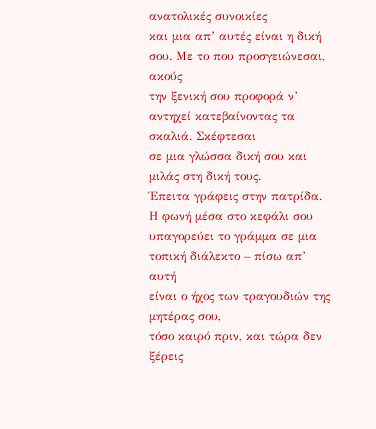ανατολικές συνοικίες
και μια απ’ αυτές είναι η δική σου. Με το που προσγειώνεσαι, ακούς
την ξενική σου προφορά ν’ αντηχεί κατεβαίνοντας τα σκαλιά. Σκέφτεσαι
σε μια γλώσσα δική σου και μιλάς στη δική τους.
Έπειτα γράφεις στην πατρίδα. Η φωνή μέσα στο κεφάλι σου
υπαγορεύει το γράμμα σε μια τοπική διάλεκτο – πίσω απ’ αυτή
είναι ο ήχος των τραγουδιών της μητέρας σου,
τόσο καιρό πριν, και τώρα δεν ξέρεις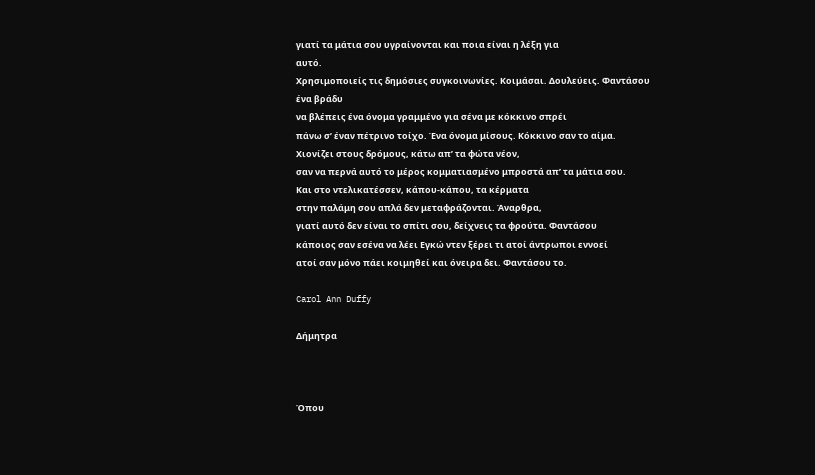γιατί τα μάτια σου υγραίνονται και ποια είναι η λέξη για
αυτό.
Χρησιμοποιείς τις δημόσιες συγκοινωνίες. Κοιμάσαι. Δουλεύεις. Φαντάσου
ένα βράδυ
να βλέπεις ένα όνομα γραμμένο για σένα με κόκκινο σπρέι
πάνω σ’ έναν πέτρινο τοίχο. Ένα όνομα μίσους. Κόκκινο σαν το αίμα.
Χιονίζει στους δρόμους, κάτω απ’ τα φώτα νέον,
σαν να περνά αυτό το μέρος κομματιασμένο μπροστά απ’ τα μάτια σου.
Και στο ντελικατέσσεν, κάπου-κάπου, τα κέρματα
στην παλάμη σου απλά δεν μεταφράζονται. Άναρθρα,
γιατί αυτό δεν είναι το σπίτι σου, δείχνεις τα φρούτα. Φαντάσου
κάποιος σαν εσένα να λέει Εγκώ ντεν ξέρει τι ατοί άντρωποι εννοεί
ατοί σαν μόνο πάει κοιμηθεί και όνειρα δει. Φαντάσου το.

Carol Ann Duffy

Δήμητρα



Όπου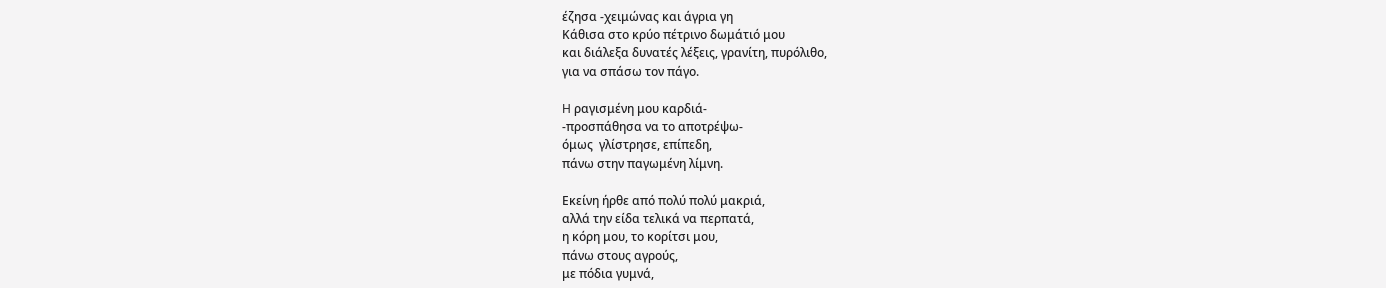έζησα -χειμώνας και άγρια γη
Kάθισα στο κρύο πέτρινο δωμάτιό μου
και διάλεξα δυνατές λέξεις, γρανίτη, πυρόλιθο,
για να σπάσω τον πάγο.

H ραγισμένη μου καρδιά-
-προσπάθησα να το αποτρέψω-
όμως  γλίστρησε, επίπεδη,
πάνω στην παγωμένη λίμνη.

Εκείνη ήρθε από πολύ πολύ μακριά,
αλλά την είδα τελικά να περπατά,
η κόρη μου, το κορίτσι μου,
πάνω στους αγρούς,
με πόδια γυμνά,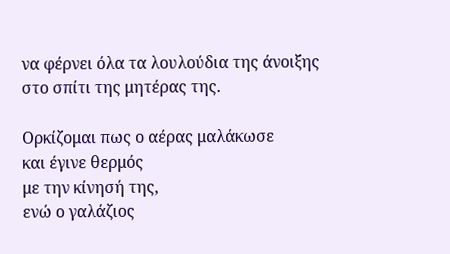να φέρνει όλα τα λουλούδια της άνοιξης
στο σπίτι της μητέρας της.

Ορκίζομαι πως ο αέρας μαλάκωσε
και έγινε θερμός
με την κίνησή της,
ενώ ο γαλάζιος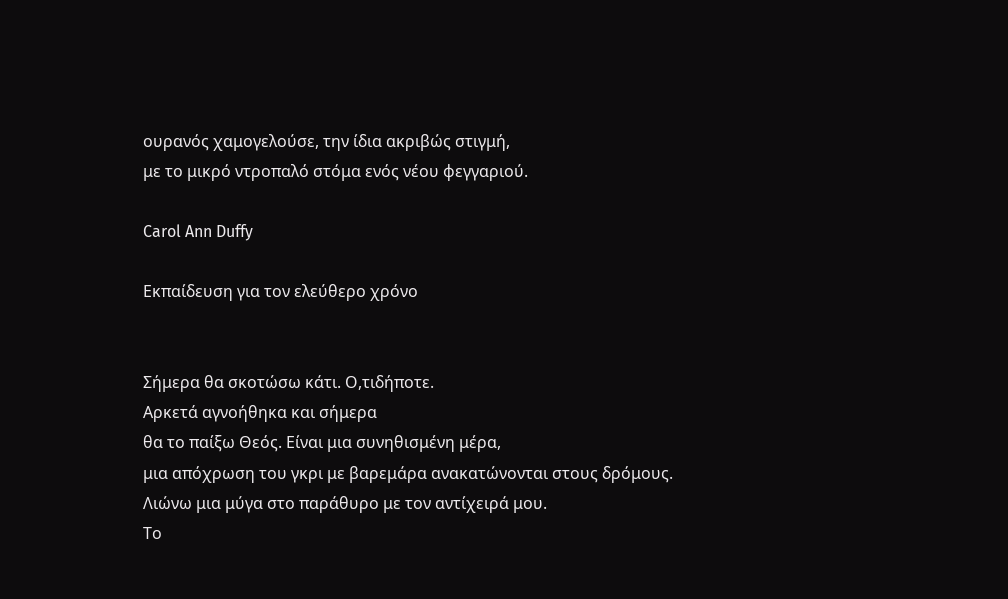ουρανός χαμογελούσε, την ίδια ακριβώς στιγμή,
με το μικρό ντροπαλό στόμα ενός νέου φεγγαριού.

Carol Ann Duffy

Εκπαίδευση για τον ελεύθερο χρόνο


Σήμερα θα σκοτώσω κάτι. Ο,τιδήποτε.
Αρκετά αγνοήθηκα και σήμερα
θα το παίξω Θεός. Είναι μια συνηθισμένη μέρα,
μια απόχρωση του γκρι με βαρεμάρα ανακατώνονται στους δρόμους.
Λιώνω μια μύγα στο παράθυρο με τον αντίχειρά μου.
Το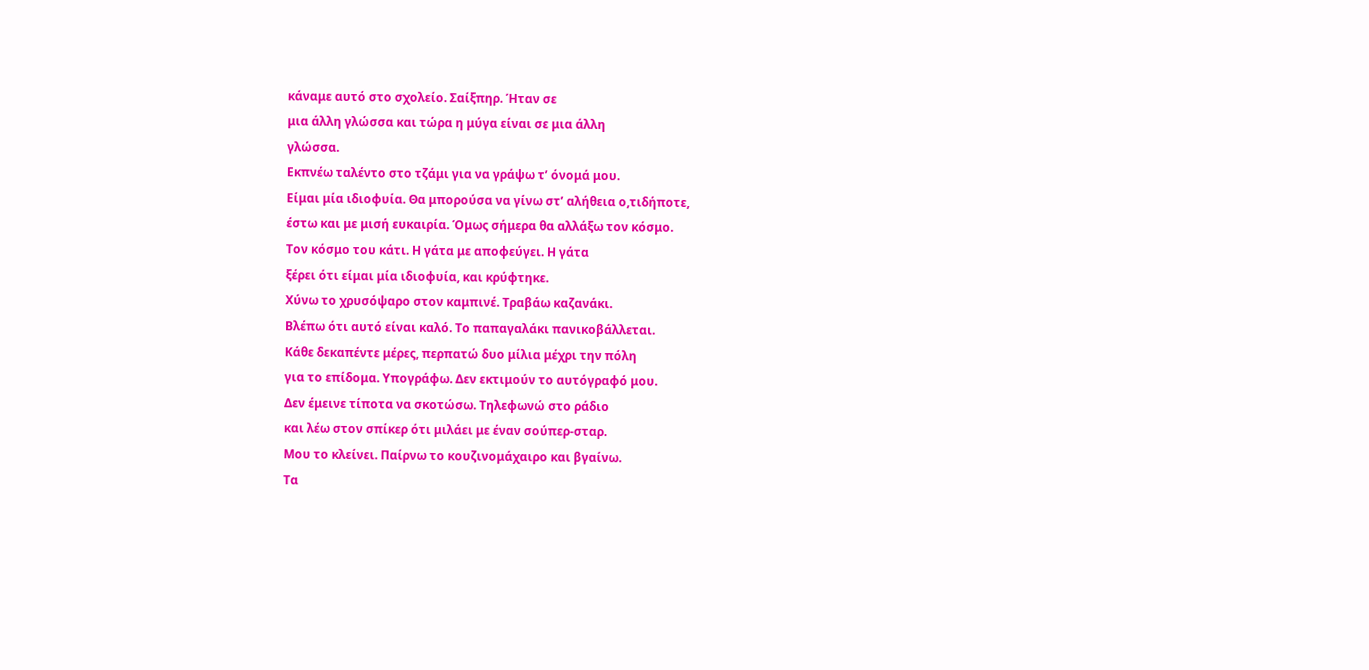κάναμε αυτό στο σχολείο. Σαίξπηρ. Ήταν σε
μια άλλη γλώσσα και τώρα η μύγα είναι σε μια άλλη
γλώσσα.
Εκπνέω ταλέντο στο τζάμι για να γράψω τ’ όνομά μου.
Είμαι μία ιδιοφυία. Θα μπορούσα να γίνω στ’ αλήθεια ο,τιδήποτε,
έστω και με μισή ευκαιρία. Όμως σήμερα θα αλλάξω τον κόσμο.
Τον κόσμο του κάτι. Η γάτα με αποφεύγει. Η γάτα
ξέρει ότι είμαι μία ιδιοφυία, και κρύφτηκε.
Χύνω το χρυσόψαρο στον καμπινέ. Τραβάω καζανάκι.
Βλέπω ότι αυτό είναι καλό. Το παπαγαλάκι πανικοβάλλεται.
Κάθε δεκαπέντε μέρες, περπατώ δυο μίλια μέχρι την πόλη
για το επίδομα. Υπογράφω. Δεν εκτιμούν το αυτόγραφό μου.
Δεν έμεινε τίποτα να σκοτώσω. Τηλεφωνώ στο ράδιο
και λέω στον σπίκερ ότι μιλάει με έναν σούπερ-σταρ.
Μου το κλείνει. Παίρνω το κουζινομάχαιρο και βγαίνω.
Τα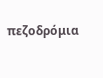πεζοδρόμια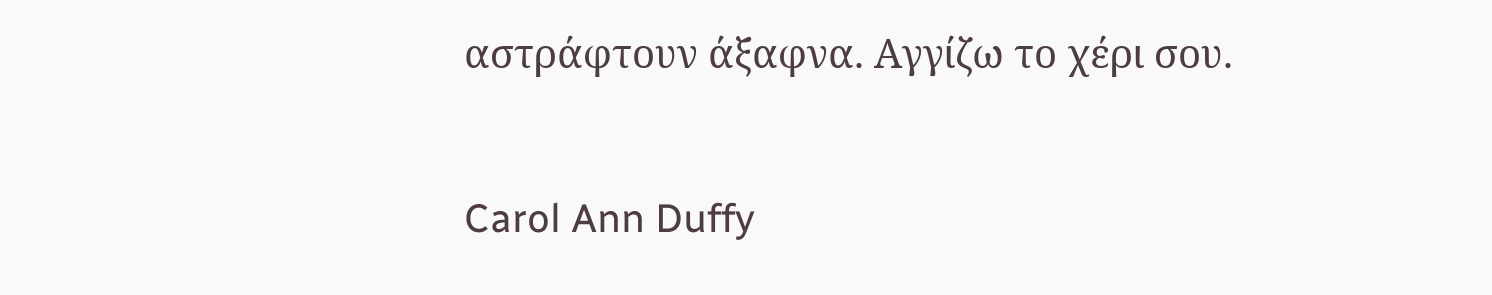αστράφτουν άξαφνα. Αγγίζω το χέρι σου.

Carol Ann Duffy